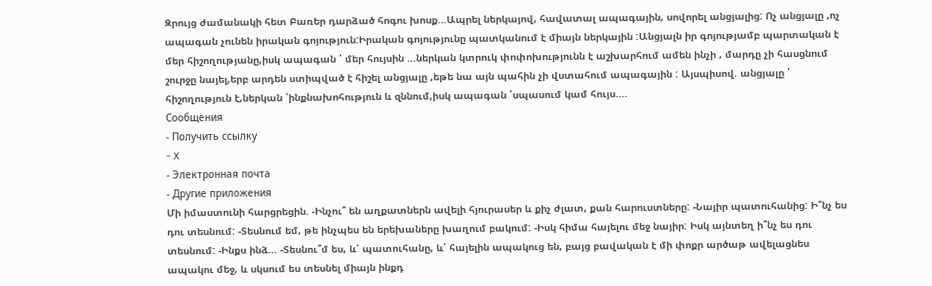Զրույց ժամանակի հետ Բառեր դարձած հոգու խոսք...Ապրել ներկայով, հավատալ ապագային, սովորել անցյալից: Ոչ անցյալը ,ոչ ապագան չունեն իրական գոյություն:Իրական գոյությունը պատկանում է միայն ներկային :Անցյալն իր գոյությամբ պարտական է մեր հիշողությանը,իսկ ապագան ՝ մեր հույսին ...ներկան կտրուկ փոփոխությունն է աշխարհում ամեն ինչի , մարդը չի հասցնում շուրջը նայել,երբ արդեն ստիպված է հիշել անցյալը ,եթե նա այն պահին չի վստահում ապագային : Այսպիսով. անցյալը ՝ հիշողություն է,ներկան ՝ինքնախոհություն և զննում,իսկ ապագան ՝սպասում կամ հույս....
Сообщения
- Получить ссылку
- X
- Электронная почта
- Другие приложения
Մի իմաստունի հարցրեցին. -Ինչու՞ են աղքատներն ավելի հյուրասեր և քիչ ժլատ, քան հարուստները: -Նայիր պատուհանից: Ի՞նչ ես դու տեսնում: -Տեսնում եմ, թե ինչպես են երեխաները խաղում բակում: -Իսկ հիմա հայելու մեջ նայիր: Իսկ այնտեղ ի՞նչ ես դու տեսնում: -Ինքս ինձ… -Տեսնու՞մ ես, և՛ պատուհանը, և՛ հայելին ապակուց են, բայց բավական է մի փոքր արծաթ ավելացնես ապակու մեջ, և սկսում ես տեսնել միայն ինքդ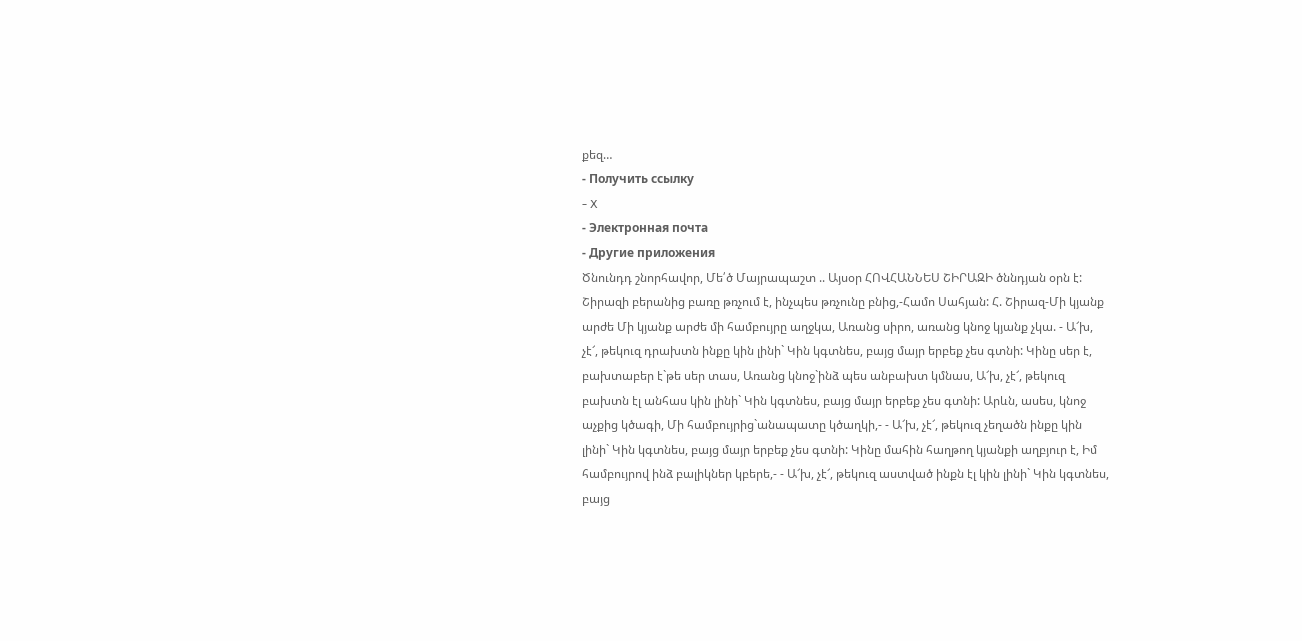քեզ…
- Получить ссылку
- X
- Электронная почта
- Другие приложения
Ծնունդդ շնորհավոր, Մե՛ծ Մայրապաշտ .. Այսօր ՀՈՎՀԱՆՆԵՍ ՇԻՐԱԶԻ ծննդյան օրն է: Շիրազի բերանից բառը թռչում է, ինչպես թռչունը բնից,-Համո Սահյան: Հ. Շիրազ-Մի կյանք արժե Մի կյանք արժե մի համբույրը աղջկա, Առանց սիրո, առանց կնոջ կյանք չկա. - Ա՜խ, չէ՜, թեկուզ դրախտն ինքը կին լինի` Կին կգտնես, բայց մայր երբեք չես գտնի: Կինը սեր է, բախտաբեր է`թե սեր տաս, Առանց կնոջ`ինձ պես անբախտ կմնաս, Ա՜խ, չէ՜, թեկուզ բախտն էլ անհաս կին լինի` Կին կգտնես, բայց մայր երբեք չես գտնի: Արևն, ասես, կնոջ աչքից կծագի, Մի համբույրից`անապատը կծաղկի,- - Ա՜խ, չէ՜, թեկուզ չեղածն ինքը կին լինի` Կին կգտնես, բայց մայր երբեք չես գտնի: Կինը մահին հաղթող կյանքի աղբյուր է, Իմ համբույրով ինձ բալիկներ կբերե,- - Ա՜խ, չէ՜, թեկուզ աստված ինքն էլ կին լինի` Կին կգտնես, բայց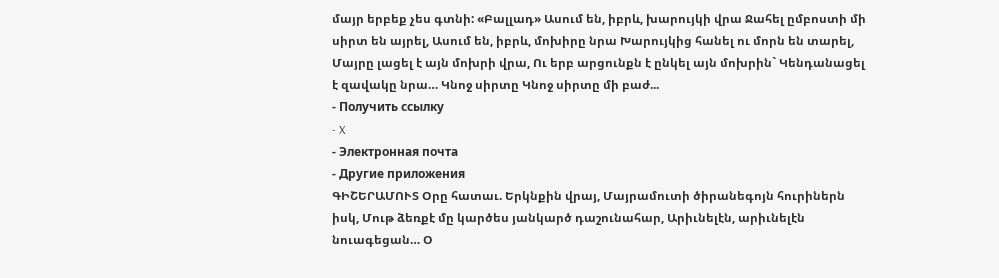մայր երբեք չես գտնի: «Բալլադ» Ասում են, իբրև, խարույկի վրա Ջահել ըմբոստի մի սիրտ են այրել, Ասում են, իբրև, մոխիրը նրա Խարույկից հանել ու մորն են տարել, Մայրը լացել է այն մոխրի վրա, Ու երբ արցունքն է ընկել այն մոխրին` Կենդանացել է զավակը նրա… Կնոջ սիրտը Կնոջ սիրտը մի բաժ...
- Получить ссылку
- X
- Электронная почта
- Другие приложения
ԳԻՇԵՐԱՄՈՒՏ Օրը հատաւ. Երկնքին վրայ, Մայրամուտի ծիրանեգոյն հուրիներն իսկ, Մութ ձեռքէ մը կարծես յանկարծ դաշունահար, Արիւնելէն, արիւնելէն նուագեցան… Օ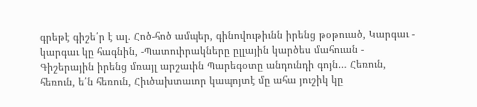գրեթէ գիշե՛ր է ալ. Հոծ-հոծ ամպեր, գինովութիւնն իրենց թօթուած, Կարգաւ - կարգաւ կը հագնին, -Պատուիրակները ըլլային կարծես մահուան - Գիշերային իրենց մռայլ արշաւին Պարեգօտը անդունդի գոյն… Հեռուն, հեռուն, ե՛ն հեռուն, Հիւծախտաւոր կապոյտէ մը ահա յուշիկ կը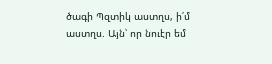ծագի Պզտիկ աստղս, ի՛մ աստղս. Այն՝ որ նուէր եմ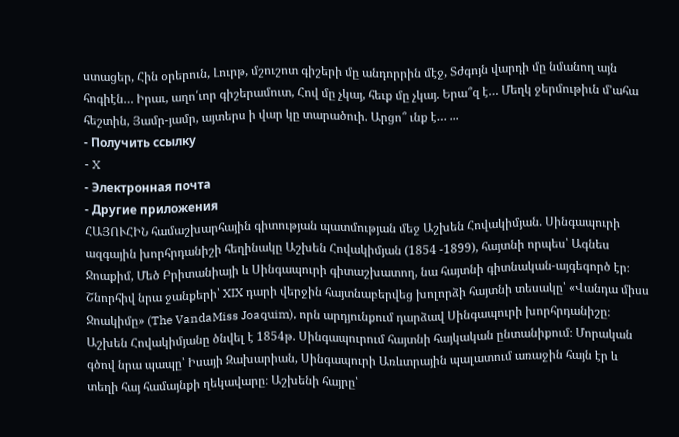ստացեր, Հին օրերուն, Լուրթ, մշուշոտ գիշերի մը անդորրին մէջ, Տժգոյն վարդի մը նմանող այն հոգիէն… Իրաւ, աղո՛ւոր գիշերամուտ, Հով մը չկայ, հեւք մը չկայ. Երա՞զ է… Մեղկ ջերմութիւն մ՚ահա հեշտին, Յամր-յամր, այտերս ի վար կը տարածուի. Արցո՞ ւնք է… ...
- Получить ссылку
- X
- Электронная почта
- Другие приложения
ՀԱՅՈՒՀԻՆ համաշխարհային գիտության պատմության մեջ Աշխեն Հովակիմյան. Սինգապուրի ազգային խորհրդանիշի հեղինակը Աշխեն Հովակիմյան (1854 -1899), հայտնի որպես՝ Ագնես Ջոաքիմ, Մեծ Բրիտանիայի և Սինգապուրի գիտաշխատող, նա հայտնի գիտնական-այգեգործ էր։ Շնորհիվ նրա ջանքերի՝ XIX դարի վերջին հայտնաբերվեց խոլորձի հայտնի տեսակը՝ «Վանդա միսս Ջոակիմը» (The VandaMiss Joaquim), որն արդյունքում դարձավ Սինգապուրի խորհրդանիշը։ Աշխեն Հովակիմյանը ծնվել է 1854թ. Սինգապուրում հայտնի հայկական ընտանիքում։ Մորական գծով նրա պապը՝ Իսայի Զախարիան, Սինգապուրի Առևտրային պալատում առաջին հայն էր և տեղի հայ համայնքի ղեկավարը։ Աշխենի հայրը՝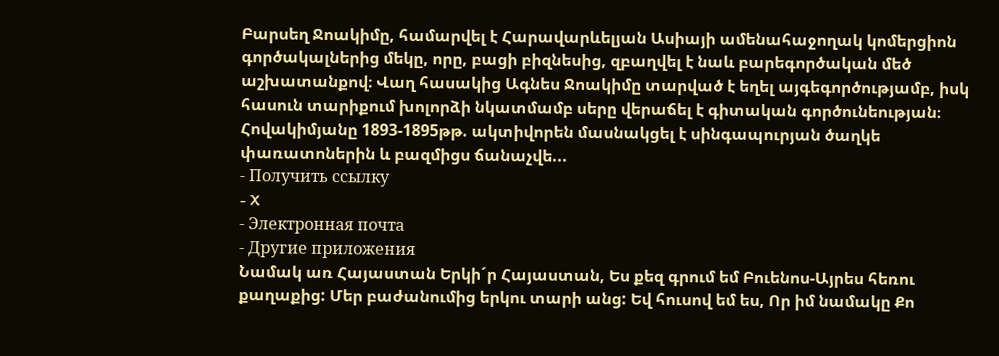Բարսեղ Ջոակիմը, համարվել է Հարավարևելյան Ասիայի ամենահաջողակ կոմերցիոն գործակալներից մեկը, որը, բացի բիզնեսից, զբաղվել է նաև բարեգործական մեծ աշխատանքով։ Վաղ հասակից Ագնես Ջոակիմը տարված է եղել այգեգործությամբ, իսկ հասուն տարիքում խոլորձի նկատմամբ սերը վերաճել է գիտական գործունեության։ Հովակիմյանը 1893-1895թթ. ակտիվորեն մասնակցել է սինգապուրյան ծաղկե փառատոներին և բազմիցս ճանաչվե...
- Получить ссылку
- X
- Электронная почта
- Другие приложения
Նամակ առ Հայաստան Երկի´ր Հայաստան, Ես քեզ գրում եմ Բուենոս-Այրես հեռու քաղաքից: Մեր բաժանումից երկու տարի անց: Եվ հուսով եմ ես, Որ իմ նամակը Քո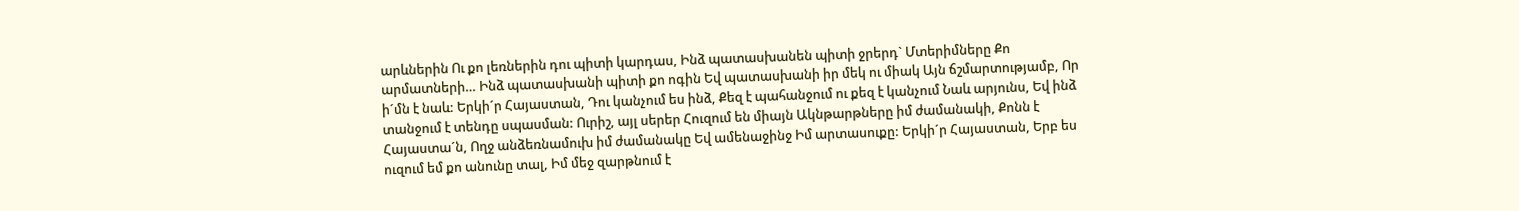արևներին Ու քո լեռներին դու պիտի կարդաս, Ինձ պատասխանեն պիտի ջրերդ` Մտերիմները Քո արմատների… Ինձ պատասխանի պիտի քո ոգին Եվ պատասխանի իր մեկ ու միակ Այն ճշմարտությամբ, Որ ի´մն է նաև: Երկի´ր Հայաստան, Դու կանչում ես ինձ, Քեզ է պահանջում ու քեզ է կանչում Նաև արյունս, Եվ ինձ տանջում է տենդը սպասման: Ուրիշ, այլ սերեր Հուզում են միայն Ակնթարթները իմ ժամանակի, Քոնն է Հայաստա´ն, Ողջ անձեռնամուխ իմ ժամանակը Եվ ամենաջինջ Իմ արտասուքը: Երկի´ր Հայաստան, Երբ ես ուզում եմ քո անունը տալ, Իմ մեջ զարթնում է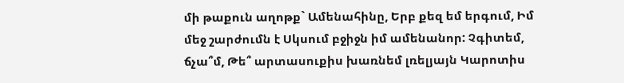մի թաքուն աղոթք` Ամենահինը, Երբ քեզ եմ երգում, Իմ մեջ շարժումն է Սկսում բջիջն իմ ամենանոր: Չգիտեմ, ճչա՞մ, Թե՞ արտասուքիս խառնեմ լռելյայն Կարոտիս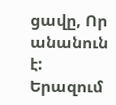ցավը, Որ անանուն է: Երազում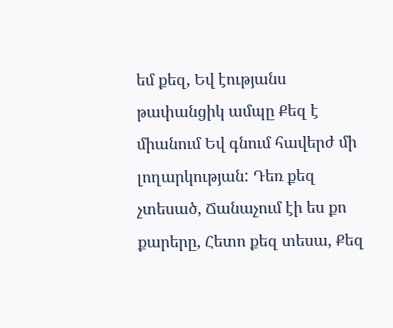եմ քեզ, Եվ էությանս թափանցիկ ամպը Քեզ է միանում Եվ գնում հավերժ մի լողարկության: Դեռ քեզ չտեսած, Ճանաչում էի ես քո քարերը, Հետո քեզ տեսա, Քեզ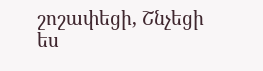շոշափեցի, Շնչեցի ես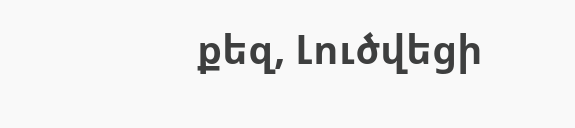քեզ, Լուծվեցի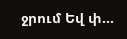ջրում Եվ փ...